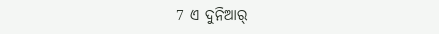7 ଏ ଦୁନିଆର୍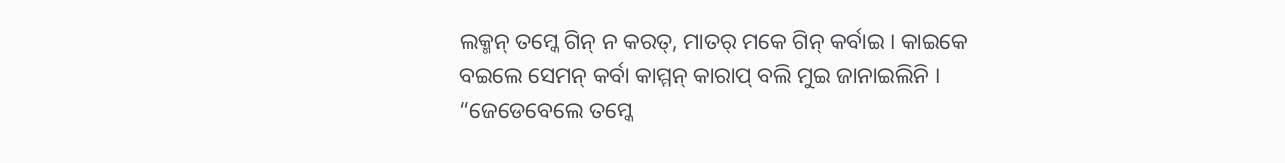ଲକ୍ମନ୍ ତମ୍କେ ଗିନ୍ ନ କରତ୍, ମାତର୍ ମକେ ଗିନ୍ କର୍ବାଇ । କାଇକେ ବଇଲେ ସେମନ୍ କର୍ବା କାମ୍ମନ୍ କାରାପ୍ ବଲି ମୁଇ ଜାନାଇଲିନି ।
“ଜେଡେବେଲେ ତମ୍କେ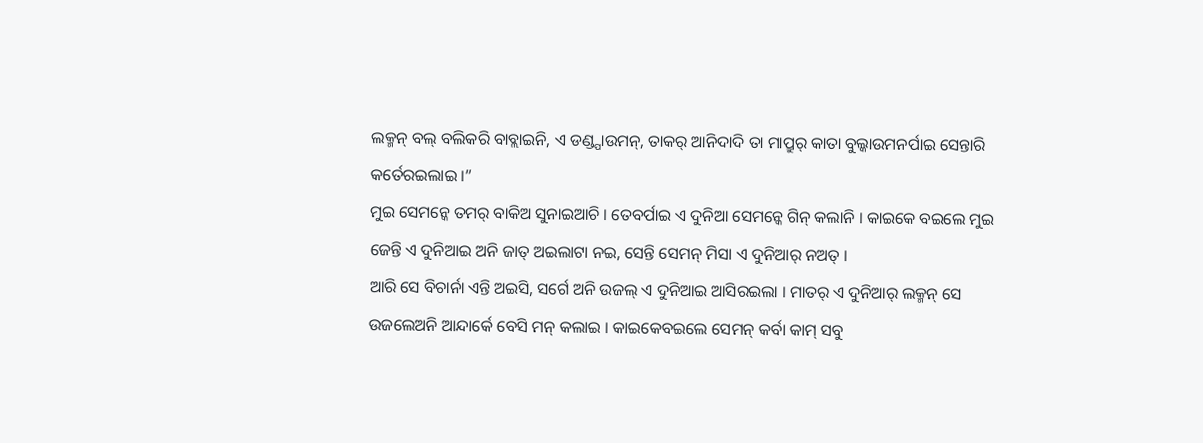ଲକ୍ମନ୍ ବଲ୍ ବଲିକରି ବାବ୍ଲାଇନି, ଏ ଡଣ୍ଡ୍ପାଉମନ୍, ତାକର୍ ଆନିଦାଦି ତା ମାପ୍ରୁର୍ କାତା ବୁଲ୍କାଉମନର୍ପାଇ ସେନ୍ତାରି କର୍ତେରଇଲାଇ ।”
ମୁଇ ସେମନ୍କେ ତମର୍ ବାକିଅ ସୁନାଇଆଚି । ତେବର୍ପାଇ ଏ ଦୁନିଆ ସେମନ୍କେ ଗିନ୍ କଲାନି । କାଇକେ ବଇଲେ ମୁଇ ଜେନ୍ତି ଏ ଦୁନିଆଇ ଅନି ଜାତ୍ ଅଇଲାଟା ନଇ, ସେନ୍ତି ସେମନ୍ ମିସା ଏ ଦୁନିଆର୍ ନଅତ୍ ।
ଆରି ସେ ବିଚାର୍ନା ଏନ୍ତି ଅଇସି, ସର୍ଗେ ଅନି ଉଜଲ୍ ଏ ଦୁନିଆଇ ଆସିରଇଲା । ମାତର୍ ଏ ଦୁନିଆର୍ ଲକ୍ମନ୍ ସେ ଉଜଲେଅନି ଆନ୍ଦାର୍କେ ବେସି ମନ୍ କଲାଇ । କାଇକେବଇଲେ ସେମନ୍ କର୍ବା କାମ୍ ସବୁ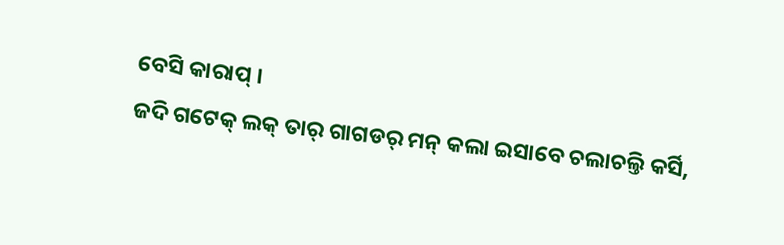ବେସି କାରାପ୍ ।
ଜଦି ଗଟେକ୍ ଲକ୍ ତାର୍ ଗାଗଡର୍ ମନ୍ କଲା ଇସାବେ ଚଲାଚଲ୍ତି କର୍ସି,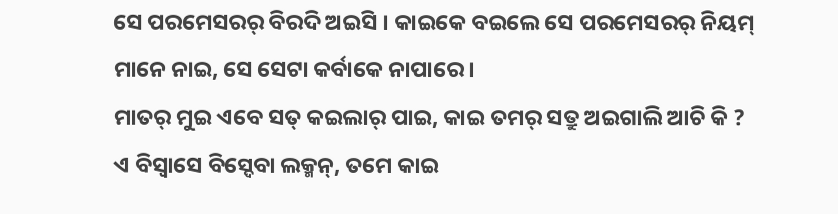ସେ ପରମେସରର୍ ବିରଦି ଅଇସି । କାଇକେ ବଇଲେ ସେ ପରମେସରର୍ ନିୟମ୍ ମାନେ ନାଇ, ସେ ସେଟା କର୍ବାକେ ନାପାରେ ।
ମାତର୍ ମୁଇ ଏବେ ସତ୍ କଇଲାର୍ ପାଇ, କାଇ ତମର୍ ସତ୍ରୁ ଅଇଗାଲି ଆଚି କି ?
ଏ ବିସ୍ବାସେ ବିସ୍ଦେବା ଲକ୍ମନ୍, ତମେ କାଇ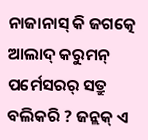ନାଜାନାସ୍ କି ଜଗତ୍କେ ଆଲାଦ୍ କରୁମନ୍ ପର୍ମେସରର୍ ସତ୍ରୁ ବଲିକରି ? ଜନ୍ଲକ୍ ଏ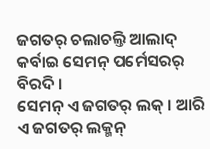ଜଗତର୍ ଚଲାଚଲ୍ତି ଆଲାଦ୍ କର୍ବାଇ ସେମନ୍ ପର୍ମେସରର୍ ବିରଦି ।
ସେମନ୍ ଏ ଜଗତର୍ ଲକ୍ । ଆରି ଏ ଜଗତର୍ ଲକ୍ମନ୍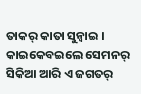ତାକର୍ କାତା ସୁନ୍ବାଇ । କାଇକେବଇଲେ ସେମନର୍ ସିକିଆ ଆରି ଏ ଜଗତର୍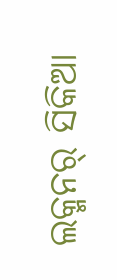ଲକ୍ମନର୍ ସିକିଆ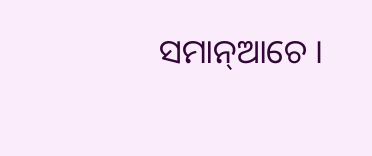ସମାନ୍ଆଚେ ।